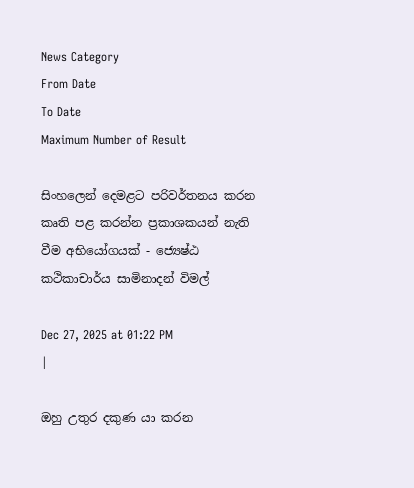News Category
From Date
To Date
Maximum Number of Result

සිංහලෙන් දෙමළට පරිවර්තනය කරන කෘති පළ කරන්න ප්‍රකාශකයන් නැති වීම අභියෝගයක් - ජ්‍යෙෂ්ඨ කථිකාචාර්ය සාමිනාදන් විමල්

Dec 27, 2025 at 01:22 PM
|

ඔහු උතුර දකුණ යා කරන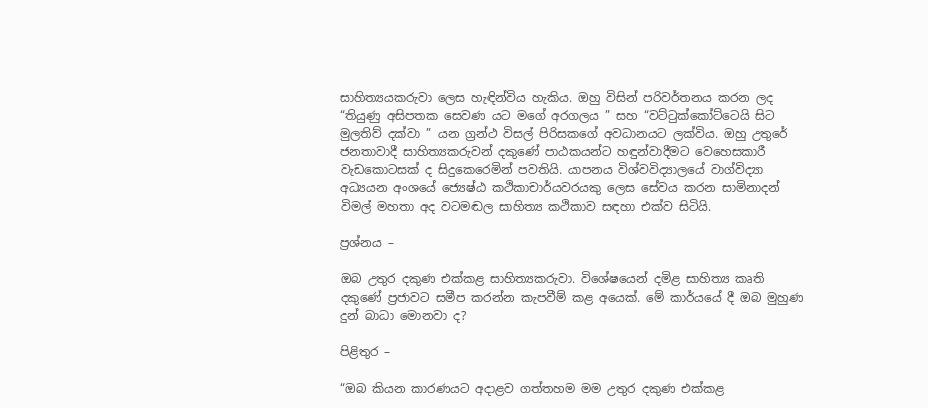සාහිත්‍යයකරුවා ලෙස හැඳින්විය හැකිය. ඔහු විසින් පරිවර්තනය කරන ලද “තියුණු අසිපතක සෙවණ යට මගේ අරගලය ” සහ “වට්ටුක්කෝට්ටෙයි සිට මුලතිව් දක්වා ” යන ග්‍රන්ථ විසල් පිරිසකගේ අවධානයට ලක්විය. ඔහු උතුරේ ජනතාවාදී සාහිත්‍යකරුවන් දකුණේ පාඨකයන්ට හඳුන්වාදීමට වෙහෙසකාරී වැඩකොටසක් ද සිදුකෙරෙමින් පවතියි. යාපනය විශ්වවිද්‍යාලයේ වාග්විද්‍යා අධ්‍යයන අංශයේ ජ්‍යෙෂ්ඨ කථිකාචාර්යවරයකු ලෙස සේවය කරන සාමිනාදන් විමල් මහතා අද වටමඬල සාහිත්‍ය කථිකාව සඳහා එක්ව සිටියි.

ප්‍රශ්නය –

ඔබ උතුර දකුණ එක්කළ සාහිත්‍යකරුවා. විශේෂයෙන් දමිළ සාහිත්‍ය කෘති දකුණේ ප්‍රජාවට සමීප කරන්න කැපවීම් කළ අයෙක්. මේ කාර්යයේ දී ඔබ මුහුණ දුන් බාධා මොනවා ද?

පිළිතුර –

“ඔබ කියන කාරණයට අදාළව ගත්තහම මම උතුර දකුණ එක්කළ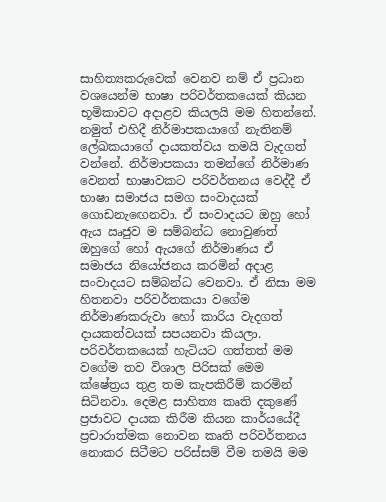සාහිත්‍යකරුවෙක් වෙනව නම් ඒ ප්‍රධාන වශයෙන්ම භාෂා පරිවර්තකයෙක් කියන භූමිකාවට අදාළව කියලයි මම හිතන්නේ. නමුත් එහිදී නිර්මාපකයාගේ නැතිනම් ලේඛකයාගේ දායකත්වය තමයි වැදගත් වන්නේ. නිර්මාපකයා තමන්ගේ නිර්මාණ වෙනත් භාෂාවකට පරිවර්තනය වෙද්දී ඒ භාෂා සමාජය සමග සංවාදයක් ගොඩනැඟෙනවා. ඒ සංවාදයට ඔහු හෝ ඇය ඍජුව ම සම්බන්ධ නොවුණත් ඔහුගේ හෝ ඇයගේ නිර්මාණය ඒ සමාජය නියෝජනය කරමින් අදාළ සංවාදයට සම්බන්ධ වෙනවා. ඒ නිසා මම හිතනවා පරිවර්තකයා වගේම නිර්මාණකරුවා හෝ කාරිය වැදගත් දායකත්වයක් සපයනවා කියලා. පරිවර්තකයෙක් හැටියට ගත්තත් මම වගේම තව විශාල පිරිසක් මෙම ක්ෂේත්‍රය තුළ තම කැපකිරීම් කරමින් සිටිනවා. දෙමළ සාහිත්‍ය කෘති දකුණේ ප්‍රජාවට දායක කිරීම කියන කාර්යයේදී ප්‍රචාරාත්මක නොවන කෘති පරිවර්තනය නොකර සිටීමට පරිස්සම් වීම තමයි මම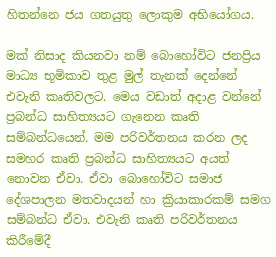හිතන්නෙ ජය ගතයුතු ලොකුම අභියෝගය.

මක් නිසාද කියනවා නම් බොහෝවිට ජනප්‍රිය මාධ්‍ය භූමිකාව තුළ මුල් තැනක් දෙන්නේ එවැනි කෘතිවලට. මෙය වඩාත් අදාළ වන්නේ ප්‍රබන්ධ සාහිත්‍යයට ගැනෙන කෘති සම්බන්ධයෙන්. මම පරිවර්තනය කරන ලද සමහර කෘති ප්‍රබන්ධ සාහිත්‍යයට අයත් නොවන ඒවා. ඒවා බොහෝවිට සමාජ දේශපාලන මතවාදයන් හා ක්‍රියාකාරකම් සමග සම්බන්ධ ඒවා. එවැනි කෘති පරිවර්තනය කිරීමේදී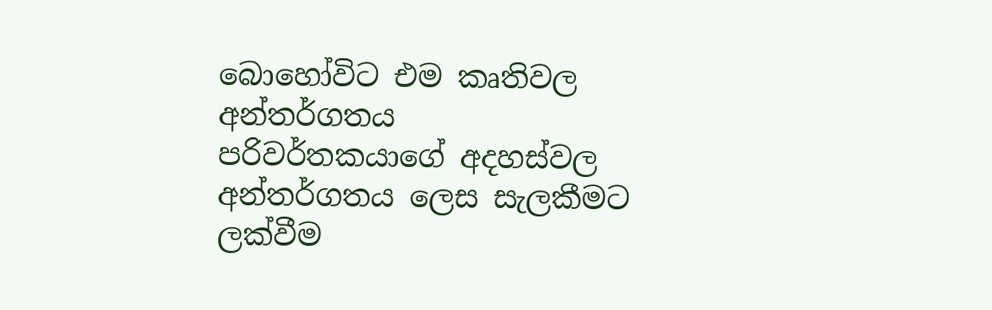බොහෝවිට එම කෘතිවල අන්තර්ගතය පරිවර්තකයාගේ අදහස්වල අන්තර්ගතය ලෙස සැලකීමට ලක්වීම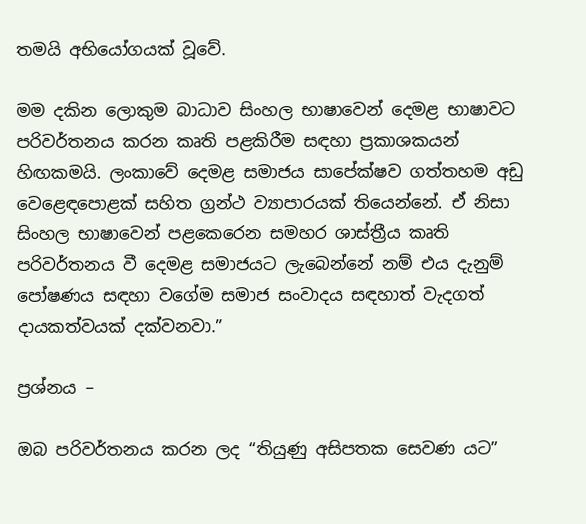තමයි අභියෝගයක් වූවේ.

මම දකින ලොකුම බාධාව සිංහල භාෂාවෙන් දෙමළ භාෂාවට පරිවර්තනය කරන කෘති පළකිරීම සඳහා ප්‍රකාශකයන් හිඟකමයි. ලංකාවේ දෙමළ සමාජය සාපේක්ෂව ගත්තහම අඩු වෙළෙඳපොළක් සහිත ග්‍රන්ථ ව්‍යාපාරයක් තියෙන්නේ. ඒ නිසා සිංහල භාෂාවෙන් පළකෙරෙන සමහර ශාස්ත්‍රීය කෘති පරිවර්තනය වී දෙමළ සමාජයට ලැබෙන්නේ නම් එය දැනුම් පෝෂණය සඳහා වගේම සමාජ සංවාදය සඳහාත් වැදගත් දායකත්වයක් දක්වනවා.”

ප්‍රශ්නය –

ඔබ පරිවර්තනය කරන ලද “තියුණු අසිපතක සෙවණ යට”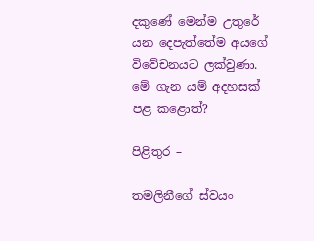දකුණේ මෙන්ම උතුරේ යන දෙපැත්තේම අයගේ විවේචනයට ලක්වුණා. මේ ගැන යම් අදහසක් පළ කළොත්?

පිළිතුර –

තමලිනීගේ ස්වයං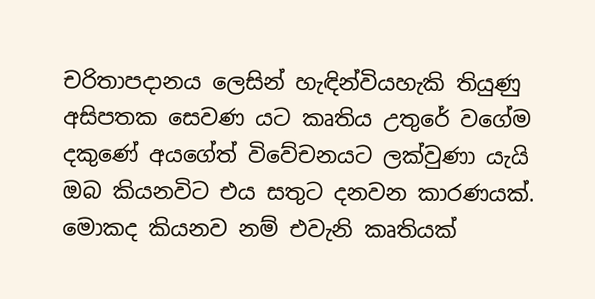චරිතාපදානය ලෙසින් හැඳින්වියහැකි තියුණු අසිපතක සෙවණ යට කෘතිය උතුරේ වගේම දකුණේ අයගේත් විවේචනයට ලක්වුණා යැයි ඔබ කියනවිට එය සතුට දනවන කාරණයක්. මොකද කියනව නම් එවැනි කෘතියක්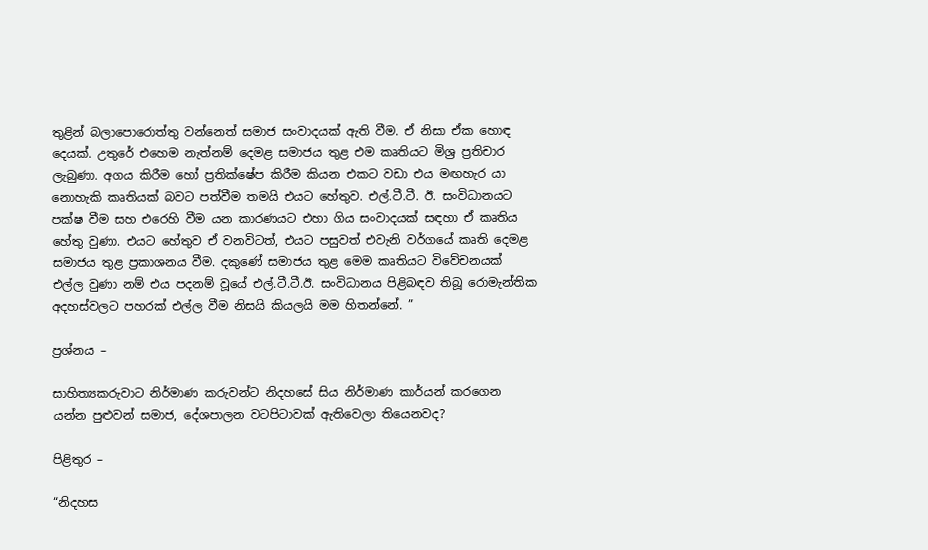තුළින් බලාපොරොත්තු වන්නෙත් සමාජ සංවාදයක් ඇති වීම. ඒ නිසා ඒක හොඳ දෙයක්. උතුරේ එහෙම නැත්නම් දෙමළ සමාජය තුළ එම කෘතියට මිශ්‍ර ප්‍රතිචාර ලැබුණා. අගය කිරීම හෝ ප්‍රතික්ෂේප කිරීම කියන එකට වඩා එය මඟහැර යා නොහැකි කෘතියක් බවට පත්වීම තමයි එයට හේතුව. එල්.ටී.ටී. ඊ. සංවිධානයට පක්ෂ වීම සහ එරෙහි වීම යන කාරණයට එහා ගිය සංවාදයක් සඳහා ඒ කෘතිය හේතු වුණා. එයට හේතුව ඒ වනවිටත්, එයට පසුවත් එවැනි වර්ගයේ කෘති දෙමළ සමාජය තුළ ප්‍රකාශනය වීම. දකුණේ සමාජය තුළ මෙම කෘතියට විවේචනයක් එල්ල වුණා නම් එය පදනම් වූයේ එල්.ටී.ටී.ඊ. සංවිධානය පිළිබඳව තිබූ රොමැන්තික අදහස්වලට පහරක් එල්ල වීම නිසයි කියලයි මම හිතන්නේ. ”

ප්‍රශ්නය –

සාහිත්‍යකරුවාට නිර්මාණ කරුවන්ට නිදහසේ සිය නිර්මාණ කාර්යන් කරගෙන යන්න පුළුවන් සමාජ, දේශපාලන වටපිටාවක් ඇතිවෙලා තියෙනවද?

පිළිතුර –

“නිදහස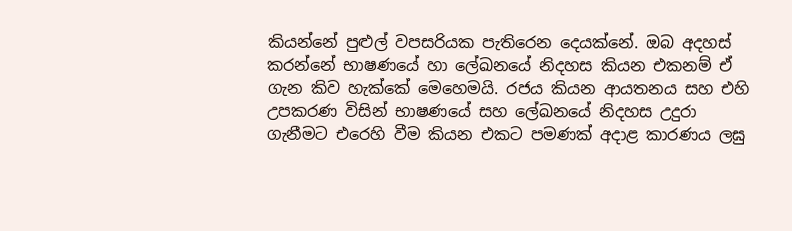කියන්නේ පුළුල් වපසරියක පැතිරෙන දෙයක්නේ. ඔබ අදහස් කරන්නේ භාෂණයේ හා ලේඛනයේ නිදහස කියන එකනම් ඒ ගැන කිව හැක්කේ මෙහෙමයි. රජය කියන ආයතනය සහ එහි උපකරණ විසින් භාෂණයේ සහ ලේඛනයේ නිදහස උදුරා ගැනීමට එරෙහි වීම කියන එකට පමණක් අදාළ කාරණය ලඝු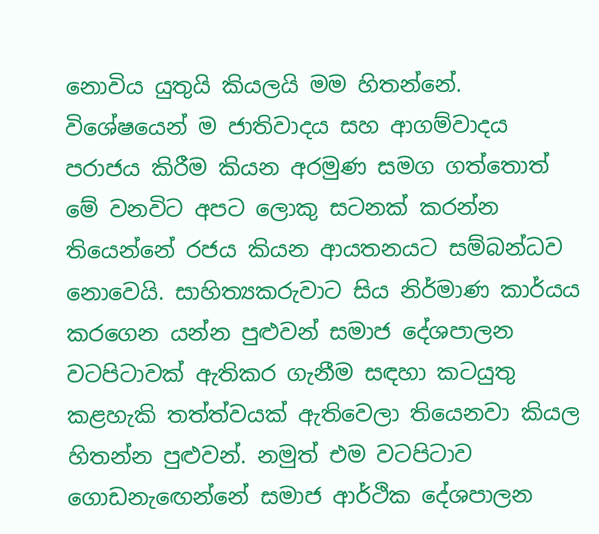නොවිය යුතුයි කියලයි මම හිතන්නේ. විශේෂයෙන් ම ජාතිවාදය සහ ආගම්වාදය පරාජය කිරීම කියන අරමුණ සමග ගත්තොත් මේ වනවිට අපට ලොකු සටනක් කරන්න තියෙන්නේ රජය කියන ආයතනයට සම්බන්ධව නොවෙයි. සාහිත්‍යකරුවාට සිය නිර්මාණ කාර්යය කරගෙන යන්න පුළුවන් සමාජ දේශපාලන වටපිටාවක් ඇතිකර ගැනීම සඳහා කටයුතු කළහැකි තත්ත්වයක් ඇතිවෙලා තියෙනවා කියල හිතන්න පුළුවන්. නමුත් එම වටපිටාව ගොඩනැඟෙන්නේ සමාජ ආර්ථික දේශපාලන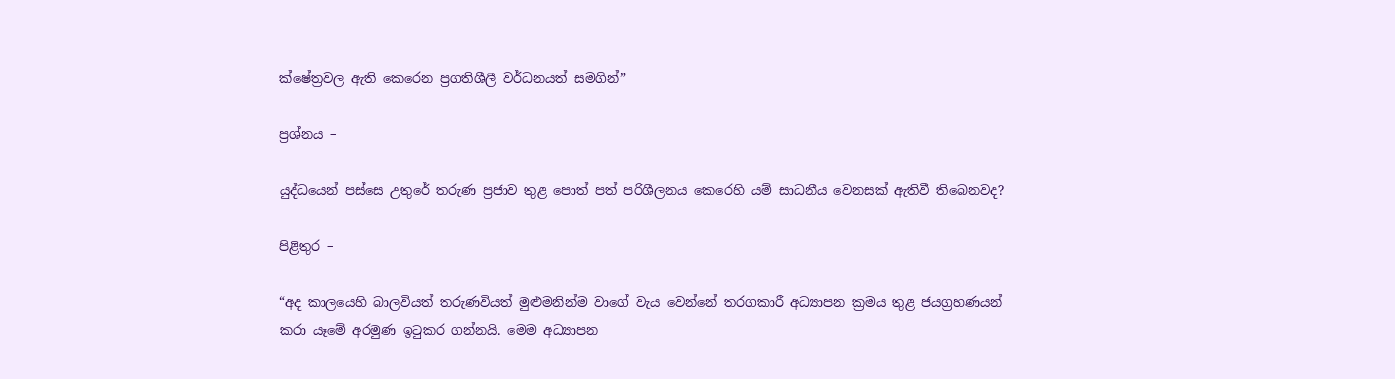ක්ෂේත්‍රවල ඇති කෙරෙන ප්‍රගතිශීලී වර්ධනයත් සමගින්”

ප්‍රශ්නය –

යුද්ධයෙන් පස්සෙ උතුරේ තරුණ ප්‍රජාව තුළ පොත් පත් පරිශීලනය කෙරෙහි යම් සාධනීය වෙනසක් ඇතිවී තිබෙනවද?

පිළිතුර –

“අද කාලයෙහි බාලවියත් තරුණවියත් මුළුමනින්ම වාගේ වැය වෙන්නේ තරගකාරී අධ්‍යාපන ක්‍රමය තුළ ජයග්‍රහණයන් කරා යෑමේ අරමුණ ඉටුකර ගන්නයි. මෙම අධ්‍යාපන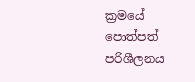ක්‍රමයේ පොත්පත් පරිශීලනය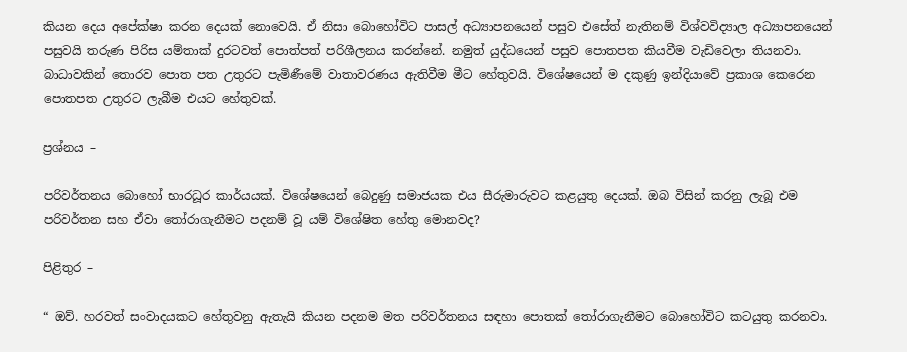කියන දෙය අපේක්ෂා කරන දෙයක් නොවෙයි. ඒ නිසා බොහෝවිට පාසල් අධ්‍යාපනයෙන් පසුව එසේත් නැතිනම් විශ්වවිද්‍යාල අධ්‍යාපනයෙන් පසුවයි තරුණ පිරිස යම්තාක් දුරටවත් පොත්පත් පරිශීලනය කරන්නේ. නමුත් යුද්ධයෙන් පසුව පොතපත කියවීම වැඩිවෙලා තියනවා. බාධාවකින් තොරව පොත පත උතුරට පැමිණීමේ වාතාවරණය ඇතිවීම මීට හේතුවයි. විශේෂයෙන් ම දකුණු ඉන්දියාවේ ප්‍රකාශ කෙරෙන පොතපත උතුරට ලැබීම එයට හේතුවක්.

ප්‍රශ්නය –

පරිවර්තනය බොහෝ භාරධූර කාර්යයක්. විශේෂයෙන් බෙදුණු සමාජයක එය සීරුමාරුවට කළයුතු දෙයක්. ඔබ විසින් කරනු ලැබූ එම පරිවර්තන සහ ඒවා තෝරාගැනීමට පදනම් වූ යම් විශේෂිත හේතු මොනවද?

පිළිතුර –

“ ඔව්. හරවත් සංවාදයකට හේතුවනු ඇතැයි කියන පදනම මත පරිවර්තනය සඳහා පොතක් තෝරාගැනීමට බොහෝවිට කටයුතු කරනවා.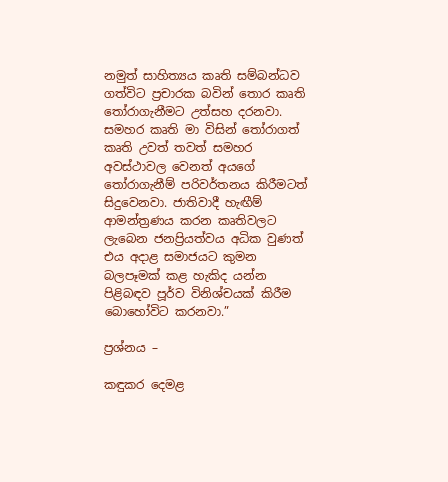නමුත් සාහිත්‍යය කෘති සම්බන්ධව ගත්විට ප්‍රචාරක බවින් තොර කෘති තෝරාගැනීමට උත්සහ දරනවා. සමහර කෘති මා විසින් තෝරාගත් කෘති උවත් තවත් සමහර අවස්ථාවල වෙනත් අයගේ තෝරාගැනීම් පරිවර්තනය කිරීමටත් සිදුවෙනවා. ජාතිවාදී හැඟීම් ආමන්ත්‍රණය කරන කෘතිවලට ලැබෙන ජනප්‍රියත්වය අධික වුණත් එය අදාළ සමාජයට කුමන බලපෑමක් කළ හැකිද යන්න පිළිබඳව පූර්ව විනිශ්චයක් කිරීම බොහෝවිට කරනවා.”

ප්‍රශ්නය –

කඳුකර දෙමළ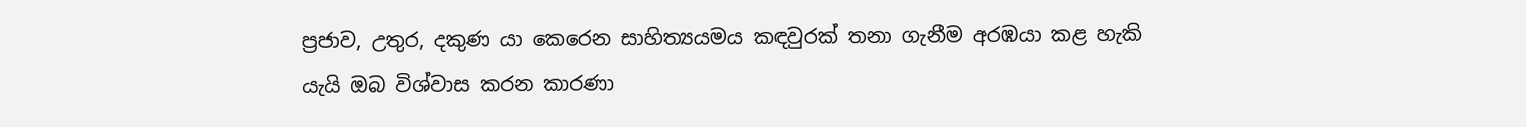ප්‍රජාව, උතුර, දකුණ යා කෙරෙන සාහිත්‍යයමය කඳවුරක් තනා ගැනීම අරඹයා කළ හැකි යැයි ඔබ විශ්වාස කරන කාරණා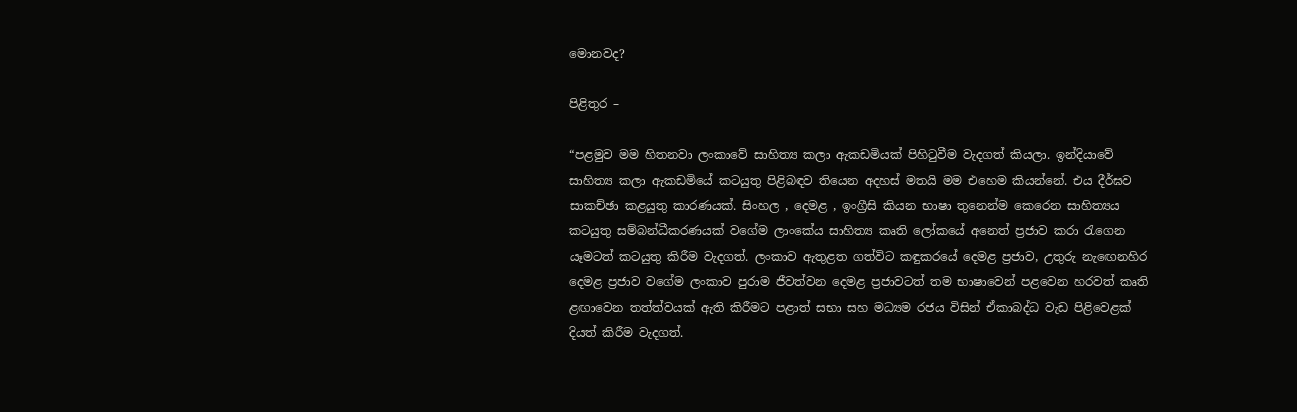මොනවද?

පිළිතුර –

“පළමුව මම හිතනවා ලංකාවේ සාහිත්‍ය කලා ඇකඩමියක් පිහිටුවීම වැදගත් කියලා. ඉන්දියාවේ සාහිත්‍ය කලා ඇකඩමියේ කටයුතු පිළිබඳව තියෙන අදහස් මතයි මම එහෙම කියන්නේ. එය දීර්ඝව සාකච්ඡා කළයුතු කාරණයක්. සිංහල , දෙමළ , ඉංග්‍රීසි කියන භාෂා තුනෙන්ම කෙරෙන සාහිත්‍යය කටයුතු සම්බන්ධීකරණයක් වගේම ලාංකේය සාහිත්‍ය කෘති ලෝකයේ අනෙත් ප්‍රජාව කරා රැගෙන යෑමටත් කටයුතු කිරීම වැදගත්. ලංකාව ඇතුළත ගත්විට කඳුකරයේ දෙමළ ප්‍රජාව, උතුරු නැඟෙනහිර දෙමළ ප්‍රජාව වගේම ලංකාව පුරාම ජීවත්වන දෙමළ ප්‍රජාවටත් තම භාෂාවෙන් පළවෙන හරවත් කෘති ළඟාවෙන තත්ත්වයක් ඇති කිරීමට පළාත් සභා සහ මධ්‍යම රජය විසින් ඒකාබද්ධ වැඩ පිළිවෙළක් දියත් කිරීම වැදගත්.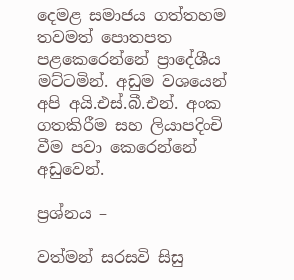දෙමළ සමාජය ගත්තහම තවමත් පොතපත පළකෙරෙන්නේ ප්‍රාදේශීය මට්ටමින්. අඩුම වශයෙන් අපි අයි.එස්.බී.එන්. අංක ගතකිරීම සහ ලියාපදිංචි වීම පවා කෙරෙන්නේ අඩුවෙන්.

ප්‍රශ්නය –

වත්මන් සරසවි සිසු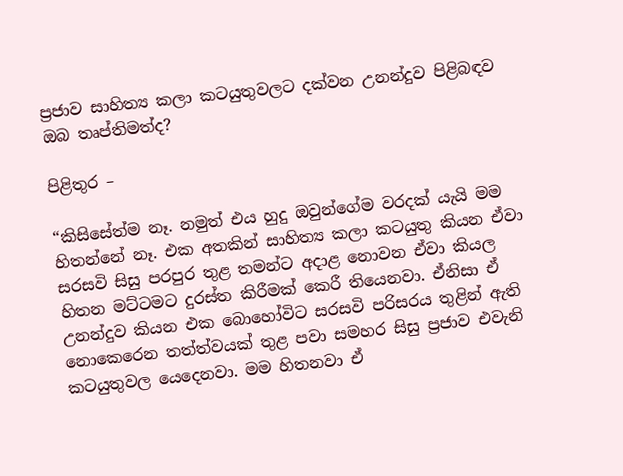ප්‍රජාව සාහිත්‍ය කලා කටයුතුවලට දක්වන උනන්දුව පිළිබඳව ඔබ තෘප්තිමත්ද?

පිළිතුර –

“කිසිසේත්ම නෑ. නමුත් එය හුදු ඔවුන්ගේම වරදක් යැයි මම හිතන්නේ නෑ. එක අතකින් සාහිත්‍ය කලා කටයුතු කියන ඒවා සරසවි සිසු පරපුර තුළ තමන්ට අදාළ නොවන ඒවා කියල හිතන මට්ටමට දුරස්ත කිරීමක් කෙරී තියෙනවා. ඒනිසා ඒ උනන්දුව කියන එක බොහෝවිට සරසවි පරිසරය තුළින් ඇති නොකෙරෙන තත්ත්වයක් තුළ පවා සමහර සිසු ප්‍රජාව එවැනි කටයුතුවල යෙදෙනවා. මම හිතනවා ඒ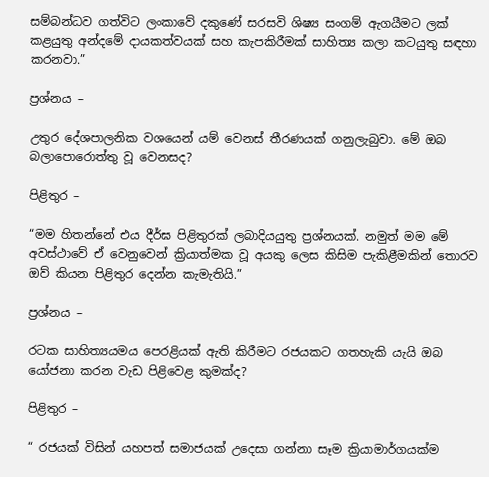සම්බන්ධව ගත්විට ලංකාවේ දකුණේ සරසවි ශිෂ්‍ය සංගම් ඇගයීමට ලක් කළයුතු අන්දමේ දායකත්වයක් සහ කැපකිරීමක් සාහිත්‍ය කලා කටයුතු සඳහා කරනවා.”

ප්‍රශ්නය –

උතුර දේශපාලනික වශයෙන් යම් වෙනස් තීරණයක් ගනුලැබුවා. මේ ඔබ බලාපොරොත්තු වූ වෙනසද?

පිළිතුර –

“මම හිතන්නේ එය දීර්ඝ පිළිතුරක් ලබාදියයුතු ප්‍රශ්නයක්. නමුත් මම මේ අවස්ථාවේ ඒ වෙනුවෙන් ක්‍රියාත්මක වූ අයකු ලෙස කිසිම පැකිළීමකින් තොරව ඔව් කියන පිළිතුර දෙන්න කැමැතියි.”

ප්‍රශ්නය –

රටක සාහිත්‍යයමය පෙරළියක් ඇති කිරීමට රජයකට ගතහැකි යැයි ඔබ යෝජනා කරන වැඩ පිළිවෙළ කුමක්ද?

පිළිතුර –

“ රජයක් විසින් යහපත් සමාජයක් උදෙසා ගන්නා සෑම ක්‍රියාමාර්ගයක්ම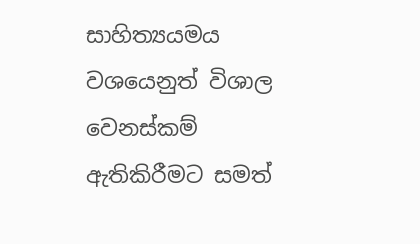සාහිත්‍යයමය වශයෙනුත් විශාල වෙනස්කම් ඇතිකිරීමට සමත්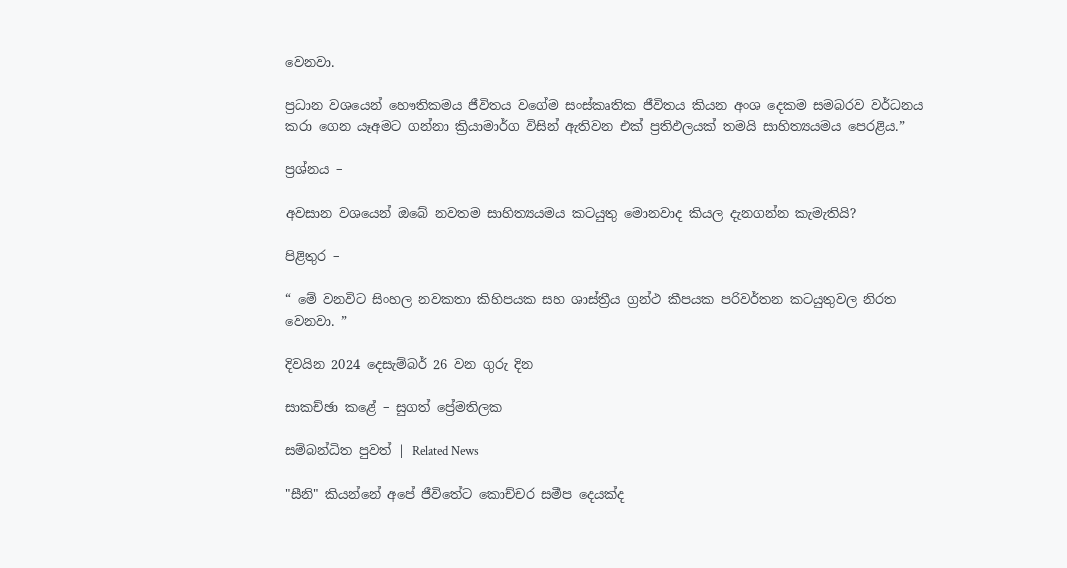වෙනවා.

ප්‍රධාන වශයෙන් හෞතිකමය ජීවිතය වගේම සංස්කෘතික ජීවිතය කියන අංශ දෙකම සමබරව වර්ධනය කරා ගෙන යෑඅමට ගන්නා ක්‍රියාමාර්ග විසින් ඇතිවන එක් ප්‍රතිඵලයක් තමයි සාහිත්‍යයමය පෙරළිය.”

ප්‍රශ්නය –

අවසාන වශයෙන් ඔබේ නවතම සාහිත්‍යයමය කටයුතු මොනවාද කියල දැනගන්න කැමැතියි?

පිළිතුර –

“ මේ වනවිට සිංහල නවකතා කිහිපයක සහ ශාස්ත්‍රීය ග්‍රන්ථ කීපයක පරිවර්තන කටයුතුවල නිරත වෙනවා. ”

දිවයින 2024 දෙසැම්බර් 26 වන ගුරු දින

සාකච්ඡා කළේ – සුගත් ප්‍රේමතිලක

සම්බන්ධිත පුවත් | Related News

"සීනි" කියන්නේ අපේ ජීවිතේට කොච්චර සමීප දෙයක්ද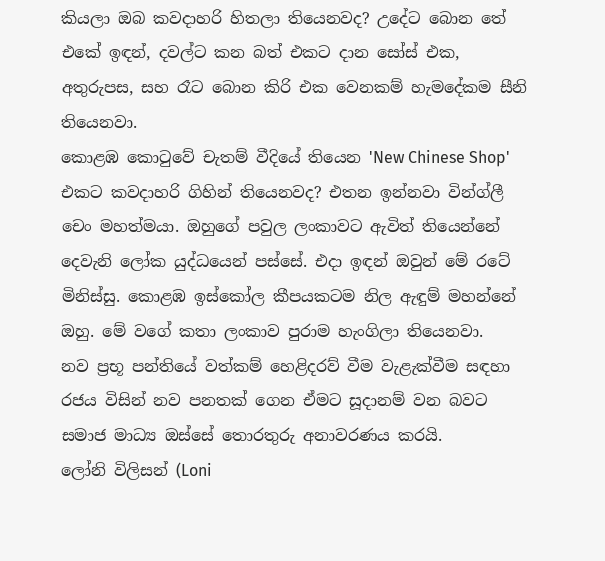කියලා ඔබ කවදාහරි හිතලා තියෙනවද? උදේට බොන තේ එකේ ඉඳන්, දවල්ට කන බත් එකට දාන සෝස් එක, අතුරුපස, සහ රෑට බොන කිරි එක වෙනකම් හැමදේකම සීනි තියෙනවා.
කොළඹ කොටුවේ චැතම් වීදියේ තියෙන 'New Chinese Shop' එකට කවදාහරි ගිහින් තියෙනවද? එතන ඉන්නවා වින්ග්ලී චෙං මහත්මයා. ඔහුගේ පවුල ලංකාවට ඇවිත් තියෙන්නේ දෙවැනි ලෝක යුද්ධයෙන් පස්සේ. එදා ඉඳන් ඔවුන් මේ රටේ මිනිස්සු. කොළඹ ඉස්කෝල කීපයකටම නිල ඇඳුම් මහන්නේ ඔහු. මේ වගේ කතා ලංකාව පුරාම හැංගිලා තියෙනවා.
නව ප්‍රභූ පන්තියේ වත්කම් හෙළිදරව් වීම වැළැක්වීම සඳහා රජය විසින් නව පනතක් ගෙන ඒමට සූදානම් වන බවට සමාජ මාධ්‍ය ඔස්සේ තොරතුරු අනාවරණය කරයි.
ලෝනි විලිසන් (Loni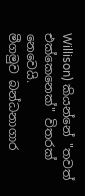Willison) කියන්නේ "තවත් එක්කෙනෙක්" විතරක් නෙවෙයි.
මීගමුව බන්ධනාගාර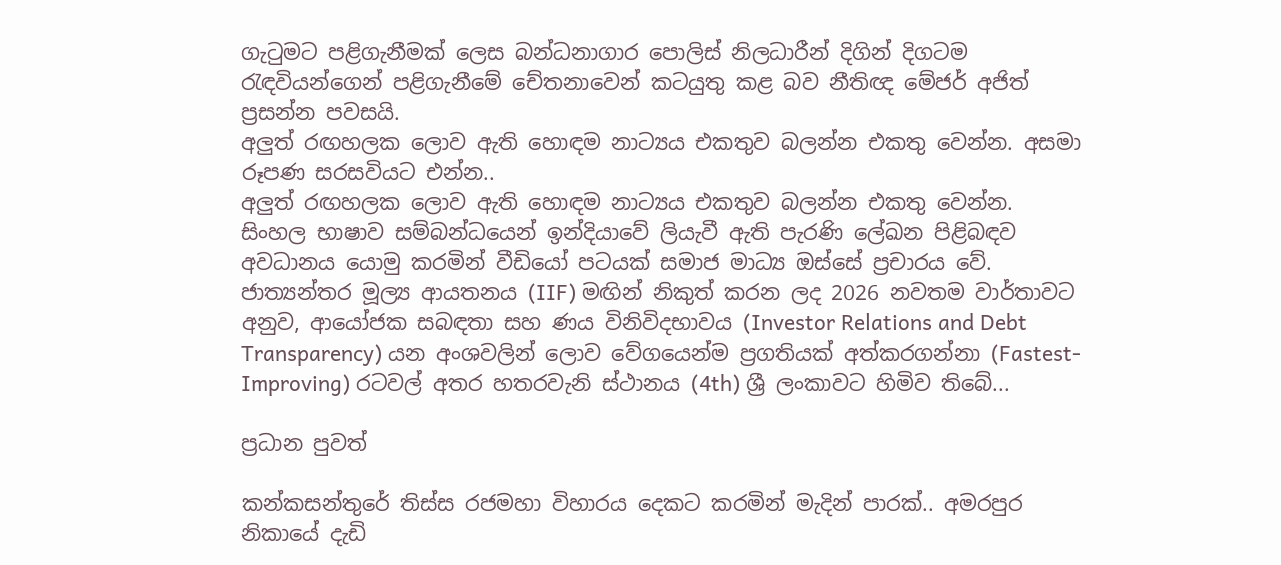ගැටුමට පළිගැනීමක් ලෙස බන්ධනාගාර පොලිස් නිලධාරීන් දිගින් දිගටම රැඳවියන්ගෙන් පළිගැනීමේ චේතනාවෙන් කටයුතු කළ බව නීතිඥ මේජර් අජිත් ප්‍රසන්න පවසයි.
අලුත් රඟහලක ලොව ඇති හොඳම නාට්‍යය එකතුව බලන්න එකතු වෙන්න. අසමා රූපණ සරසවියට එන්න..
අලුත් රඟහලක ලොව ඇති හොඳම නාට්‍යය එකතුව බලන්න එකතු වෙන්න.
සිංහල භාෂාව සම්බන්ධයෙන් ඉන්දියාවේ ලියැවී ඇති පැරණි ලේඛන පිළිබඳව අවධානය යොමු කරමින් වීඩියෝ පටයක් සමාජ මාධ්‍ය ඔස්සේ ප්‍රචාරය වේ.
ජාත්‍යන්තර මූල්‍ය ආයතනය (IIF) මඟින් නිකුත් කරන ලද 2026 නවතම වාර්තාවට අනුව, ආයෝජක සබඳතා සහ ණය විනිවිදභාවය (Investor Relations and Debt Transparency) යන අංශවලින් ලොව වේගයෙන්ම ප්‍රගතියක් අත්කරගන්නා (Fastest-Improving) රටවල් අතර හතරවැනි ස්ථානය (4th) ශ්‍රී ලංකාවට හිමිව තිබේ...

ප්‍රධාන පුවත්

කන්කසන්තුරේ තිස්ස රජමහා විහාරය දෙකට කරමින් මැදින් පාරක්.. අමරපුර නිකායේ දැඩි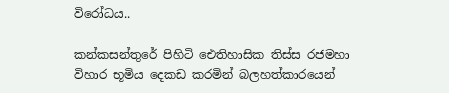විරෝධය..

කන්කසන්තුරේ පිහිටි ඓතිහාසික තිස්ස රජමහා විහාර භූමිය දෙකඩ කරමින් බලහත්කාරයෙන්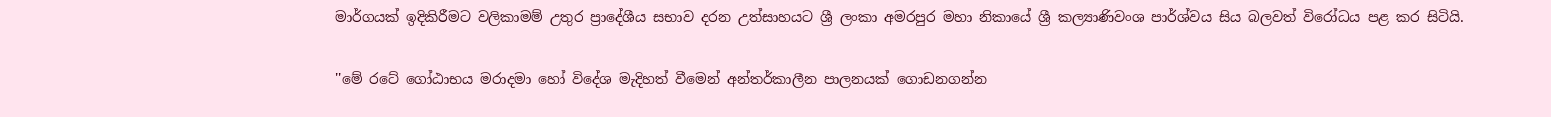මාර්ගයක් ඉදිකිරීමට වලිකාමම් උතුර ප්‍රාදේශීය සභාව දරන උත්සාහයට ශ්‍රී ලංකා අමරපුර මහා නිකායේ ශ්‍රී කල්‍යාණිවංශ පාර්ශ්වය සිය බලවත් විරෝධය පළ කර සිටියි.

''මේ රටේ ගෝඨාභය මරාදමා හෝ විදේශ මැදිහත් වීමෙන් අන්තර්කාලීන පාලනයක් ගොඩනගන්න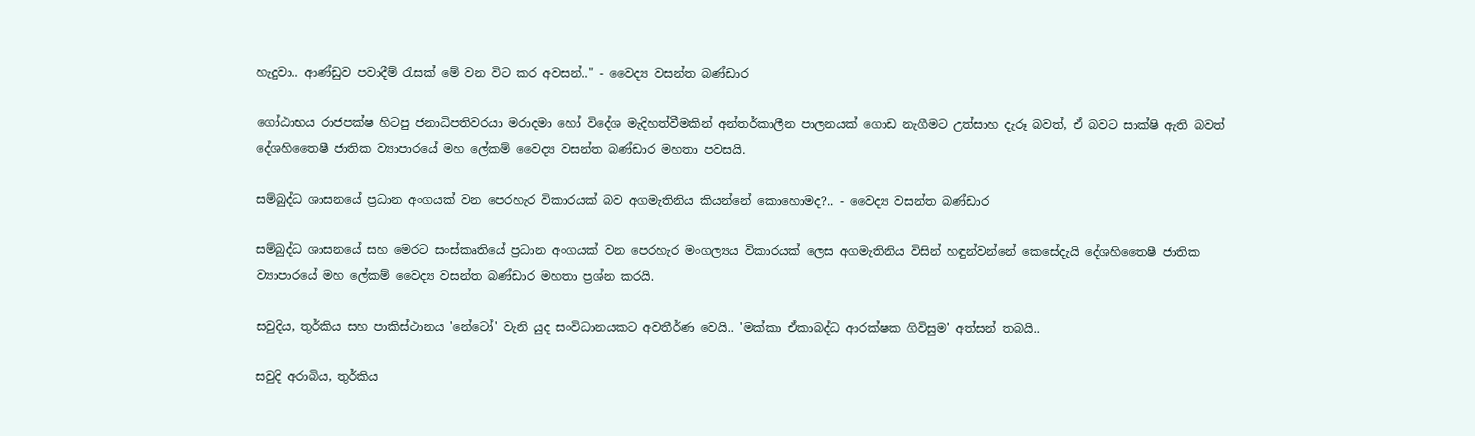හැදුවා.. ආණ්ඩුව පවාදීම් රැසක් මේ වන විට කර අවසන්.." - වෛද්‍ය වසන්ත බණ්ඩාර

ගෝඨාභය රාජපක්ෂ හිටපු ජනාධිපතිවරයා මරාදමා හෝ විදේශ මැදිහත්වීමකින් අන්තර්කාලීන පාලනයක් ගොඩ නැගීමට උත්සාහ දැරූ බවත්, ඒ බවට සාක්ෂි ඇති බවත් දේශහිතෛෂී ජාතික ව්‍යාපාරයේ මහ ලේකම් වෛද්‍ය වසන්ත බණ්ඩාර මහතා පවසයි.

සම්බුද්ධ ශාසනයේ ප්‍රධාන අංගයක් වන පෙරහැර විකාරයක් බව අගමැතිනිය කියන්නේ කොහොමද?.. - වෛද්‍ය වසන්ත බණ්ඩාර

සම්බුද්ධ ශාසනයේ සහ මෙරට සංස්කෘතියේ ප්‍රධාන අංගයක් වන පෙරහැර මංගල්‍යය විකාරයක් ලෙස අගමැතිනිය විසින් හඳුන්වන්නේ කෙසේදැයි දේශහිතෛෂී ජාතික ව්‍යාපාරයේ මහ ලේකම් වෛද්‍ය වසන්ත බණ්ඩාර මහතා ප්‍රශ්න කරයි.

සවුදිය, තුර්කිය සහ පාකිස්ථානය 'නේටෝ' වැනි යුද සංවිධානයකට අවතීර්ණ වෙයි.. 'මක්කා ඒකාබද්ධ ආරක්ෂක ගිවිසුම' අත්සන් තබයි..

සවුදි අරාබිය, තුර්කිය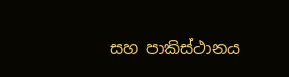සහ පාකිස්ථානය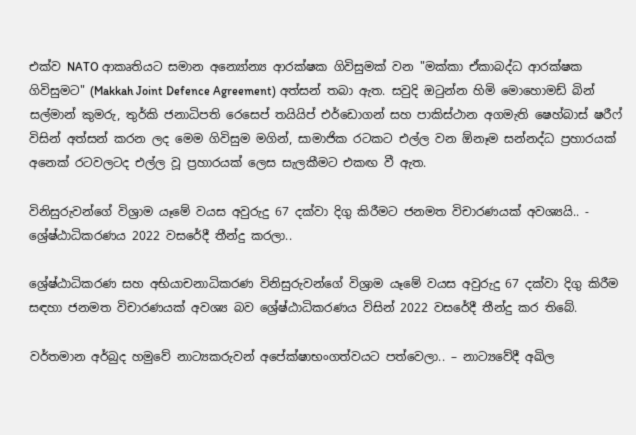එක්ව NATO ආකෘතියට සමාන අන්‍යෝන්‍ය ආරක්ෂක ගිවිසුමක් වන "මක්කා ඒකාබද්ධ ආරක්ෂක ගිවිසුමට" (Makkah Joint Defence Agreement) අත්සන් තබා ඇත. සවුදි ඔටුන්න හිමි මොහොමඩ් බින් සල්මාන් කුමරු, තුර්කි ජනාධිපති රෙසෙප් තයියිප් එර්ඩොගන් සහ පාකිස්ථාන අගමැති ෂෙහ්බාස් ෂරීෆ් විසින් අත්සන් කරන ලද මෙම ගිවිසුම මගින්, සාමාජික රටකට එල්ල වන ඕනෑම සන්නද්ධ ප්‍රහාරයක් අනෙක් රටවලටද එල්ල වූ ප්‍රහාරයක් ලෙස සැලකීමට එකඟ වී ඇත.

විනිසුරුවන්ගේ විශ්‍රාම යෑමේ වයස අවුරුදු 67 දක්වා දිගු කිරීමට ජනමත විචාරණයක් අවශ්‍යයි.. - ශ්‍රේෂ්ඨාධිකරණය 2022 වසරේදී තීන්දු කරලා..

ශ්‍රේෂ්ඨාධිකරණ සහ අභියාචනාධිකරණ විනිසුරුවන්ගේ විශ්‍රාම යෑමේ වයස අවුරුදු 67 දක්වා දිගු කිරීම සඳහා ජනමත විචාරණයක් අවශ්‍ය බව ශ්‍රේෂ්ඨාධිකරණය විසින් 2022 වසරේදී තීන්දු කර තිබේ.

වර්තමාන අර්බුද හමුවේ නාට්‍යකරුවන් අපේක්ෂාභංගත්වයට පත්වෙලා.. – නාට්‍යවේදී අඛිල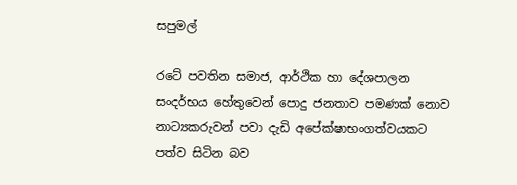සපුමල්

රටේ පවතින සමාජ, ආර්ථික හා දේශපාලන සංදර්භය හේතුවෙන් පොදු ජනතාව පමණක් නොව නාට්‍යකරුවන් පවා දැඩි අපේක්ෂාභංගත්වයකට පත්ව සිටින බව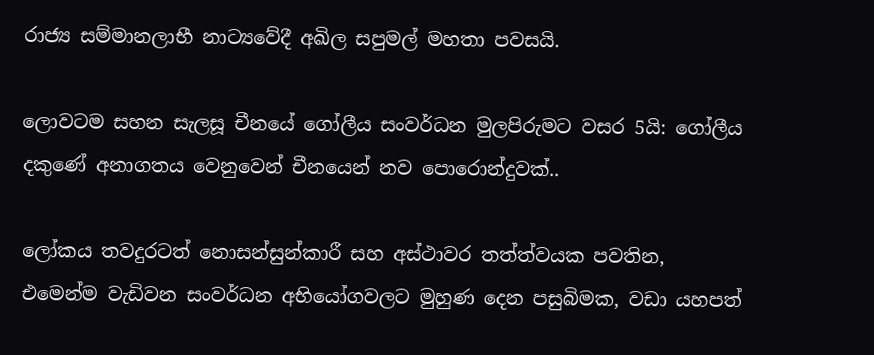රාජ්‍ය සම්මානලාභී නාට්‍යවේදී අඛිල සපුමල් මහතා පවසයි.

ලොවටම සහන සැලසූ චීනයේ ගෝලීය සංවර්ධන මුලපිරුමට වසර 5යි: ගෝලීය දකුණේ අනාගතය වෙනුවෙන් චීනයෙන් නව පොරොන්දුවක්..

ලෝකය තවදුරටත් නොසන්සුන්කාරී සහ අස්ථාවර තත්ත්වයක පවතින, එමෙන්ම වැඩිවන සංවර්ධන අභියෝගවලට මුහුණ දෙන පසුබිමක, වඩා යහපත්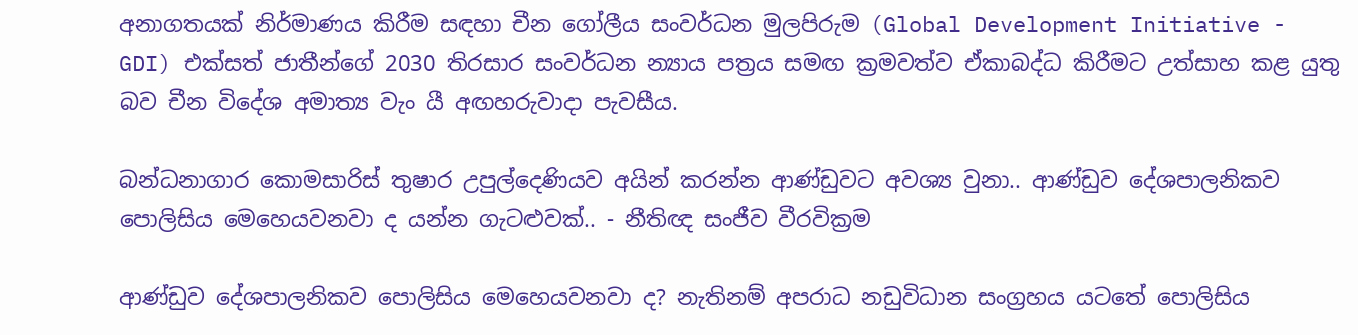අනාගතයක් නිර්මාණය කිරීම සඳහා චීන ගෝලීය සංවර්ධන මුලපිරුම (Global Development Initiative - GDI) එක්සත් ජාතීන්ගේ 2030 තිරසාර සංවර්ධන න්‍යාය පත්‍රය සමඟ ක්‍රමවත්ව ඒකාබද්ධ කිරීමට උත්සාහ කළ යුතු බව චීන විදේශ අමාත්‍ය වැං යී අඟහරුවාදා පැවසීය.

බන්ධනාගාර කොමසාරිස් තුෂාර උපුල්දෙණියව අයින් කරන්න ආණ්ඩුවට අවශ්‍ය වුනා.. ආණ්ඩුව දේශපාලනිකව පොලිසිය මෙහෙයවනවා ද යන්න ගැටළුවක්.. - නීතිඥ සංජීව වීරවික්‍රම

ආණ්ඩුව දේශපාලනිකව පොලිසිය මෙහෙයවනවා ද? නැතිනම් අපරාධ නඩුවිධාන සංග්‍රහය යටතේ පොලිසිය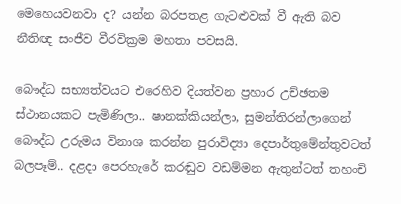මෙහෙයවනවා ද? යන්න බරපතළ ගැටළුවක් වී ඇති බව නීතිඥ සංජීව වීරවික්‍රම මහතා පවසයි.

බෞද්ධ සභ්‍යත්වයට එරෙහිව දියත්වන ප්‍රහාර උච්ඡතම ස්ථානයකට පැමිණිලා.. ෂානක්කියන්ලා, සුමන්තිරන්ලාගෙන් බෞද්ධ උරුමය විනාශ කරන්න පුරාවිද්‍යා දෙපාර්තුමේන්තුවටත් බලපෑම්.. දළදා පෙරහැරේ කරඬුව වඩම්මන ඇතුන්ටත් තහංචි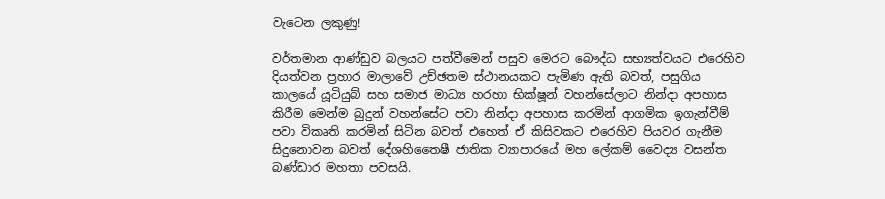වැටෙන ලකුණු!

වර්තමාන ආණ්ඩුව බලයට පත්වීමෙන් පසුව මෙරට බෞද්ධ සභ්‍යත්වයට එරෙහිව දියත්වන ප්‍රහාර මාලාවේ උච්ඡතම ස්ථානයකට පැමිණ ඇති බවත්, පසුගිය කාලයේ යූටියුබ් සහ සමාජ මාධ්‍ය හරහා භික්ෂූන් වහන්සේලාට නින්දා අපහාස කිරීම මෙන්ම බුදුන් වහන්සේට පවා නින්දා අපහාස කරමින් ආගමික ඉගැන්වීම් පවා විකෘති කරමින් සිටින බවත් එහෙත් ඒ කිසිවකට එරෙහිව පියවර ගැනීම සිදුනොවන බවත් දේශහිතෛෂී ජාතික ව්‍යාපාරයේ මහ ලේකම් වෛද්‍ය වසන්ත බණ්ඩාර මහතා පවසයි.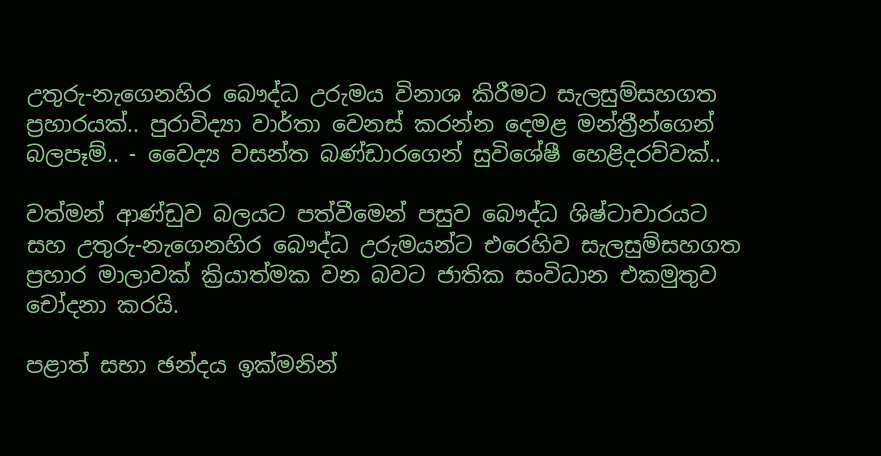උතුරු-නැගෙනහිර බෞද්ධ උරුමය විනාශ කිරීමට සැලසුම්සහගත ප්‍රහාරයක්.. පුරාවිද්‍යා වාර්තා වෙනස් කරන්න දෙමළ මන්ත්‍රීන්ගෙන් බලපෑම්.. - වෛද්‍ය වසන්ත බණ්ඩාරගෙන් සුවිශේෂී හෙළිදරව්වක්..

වත්මන් ආණ්ඩුව බලයට පත්වීමෙන් පසුව බෞද්ධ ශිෂ්ටාචාරයට සහ උතුරු-නැගෙනහිර බෞද්ධ උරුමයන්ට එරෙහිව සැලසුම්සහගත ප්‍රහාර මාලාවක් ක්‍රියාත්මක වන බවට ජාතික සංවිධාන එකමුතුව චෝදනා කරයි.

පළාත් සභා ඡන්දය ඉක්මනින්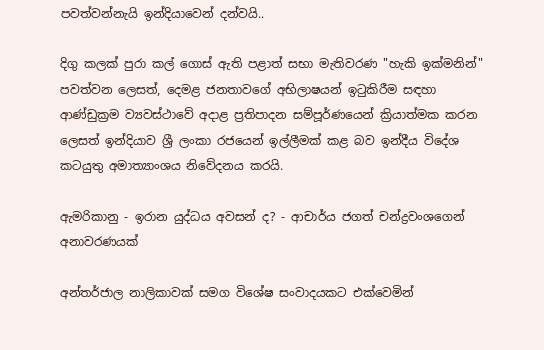පවත්වන්නැයි ඉන්දියාවෙන් දන්වයි..

දිගු කලක් පුරා කල් ගොස් ඇති පළාත් සභා මැතිවරණ "හැකි ඉක්මනින්" පවත්වන ලෙසත්, දෙමළ ජනතාවගේ අභිලාෂයන් ඉටුකිරීම සඳහා ආණ්ඩුක්‍රම ව්‍යවස්ථාවේ අදාළ ප්‍රතිපාදන සම්පූර්ණයෙන් ක්‍රියාත්මක කරන ලෙසත් ඉන්දියාව ශ්‍රී ලංකා රජයෙන් ඉල්ලීමක් කළ බව ඉන්දීය විදේශ කටයුතු අමාත්‍යාංශය නිවේදනය කරයි.

ඇමරිකානු - ඉරාන යුද්ධය අවසන් ද? - ආචාර්ය ජගත් චන්ද්‍රවංශගෙන් අනාවරණයක්

අන්තර්ජාල නාලිකාවක් සමග විශේෂ සංවාදයකට එක්වෙමින්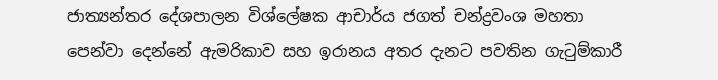ජාත්‍යන්තර දේශපාලන විශ්ලේෂක ආචාර්ය ජගත් චන්ද්‍රවංශ මහතා පෙන්වා දෙන්නේ ඇමරිකාව සහ ඉරානය අතර දැනට පවතින ගැටුම්කාරී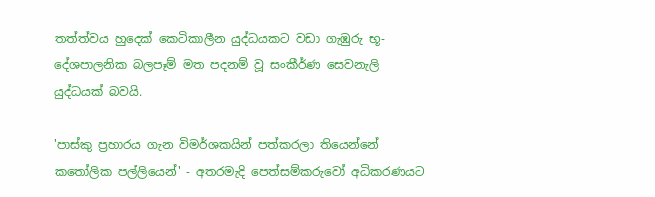තත්ත්වය හුදෙක් කෙටිකාලීන යුද්ධයකට වඩා ගැඹුරු භූ-දේශපාලනික බලපෑම් මත පදනම් වූ සංකීර්ණ සෙවනැලි යුද්ධයක් බවයි.

'පාස්කු ප්‍රහාරය ගැන විමර්ශකයින් පත්කරලා තියෙන්නේ කතෝලික පල්ලියෙන්' - අතරමැදි පෙත්සම්කරුවෝ අධිකරණයට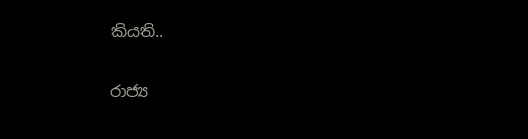කියති..

රාජ්‍ය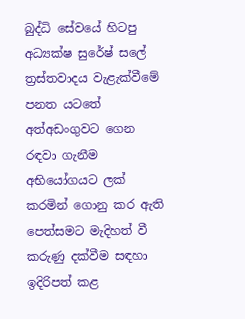බුද්ධි සේවයේ හිටපු අධ්‍යක්ෂ සුරේෂ් සලේ ත්‍රස්තවාදය වැළැක්වීමේ පනත යටතේ අත්අඩංගුවට ගෙන රඳවා ගැනීම අභියෝගයට ලක් කරමින් ගොනු කර ඇති පෙත්සමට මැදිහත් වී කරුණු දක්වීම සඳහා ඉදිරිපත් කළ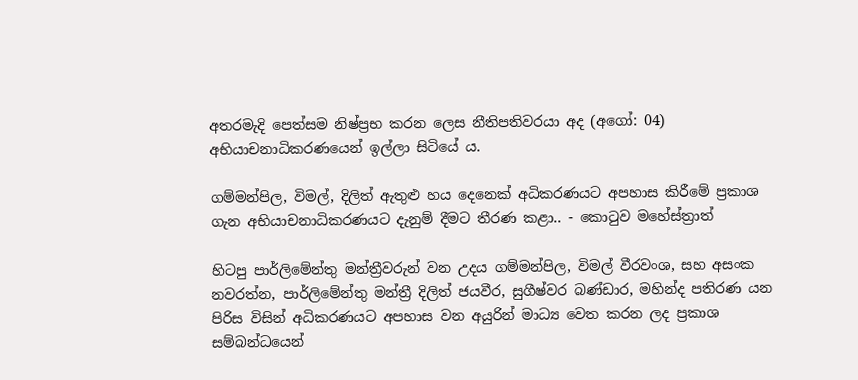අතරමැදි පෙත්සම නිෂ්ප්‍රභ කරන ලෙස නීතිපතිවරයා අද (අගෝ: 04) අභියාචනාධිකරණයෙන් ඉල්ලා සිටියේ ය.

ගම්මන්පිල, විමල්, දිලිත් ඇතුළු හය දෙනෙක් අධිකරණයට අපහාස කිරීමේ ප්‍රකාශ ගැන අභියාචනාධිකරණයට දැනුම් ‍දීමට තීරණ කළා.. - කොටුව මහේස්ත්‍රාත්

හිටපු පාර්ලිමේන්තු මන්ත්‍රීවරුන් වන උදය ගම්මන්පිල, විමල් වීරවංශ, සහ අසංක නවරත්න, පාර්ලිමේන්තු මන්ත්‍රී දිලිත් ජයවීර, සුගීෂ්වර බණ්ඩාර, මහින්ද පතිරණ යන පිරිස විසින් අධිකරණයට අපහාස වන අයුරින් මාධ්‍ය වෙත කරන ලද ප්‍රකාශ සම්බන්ධයෙන්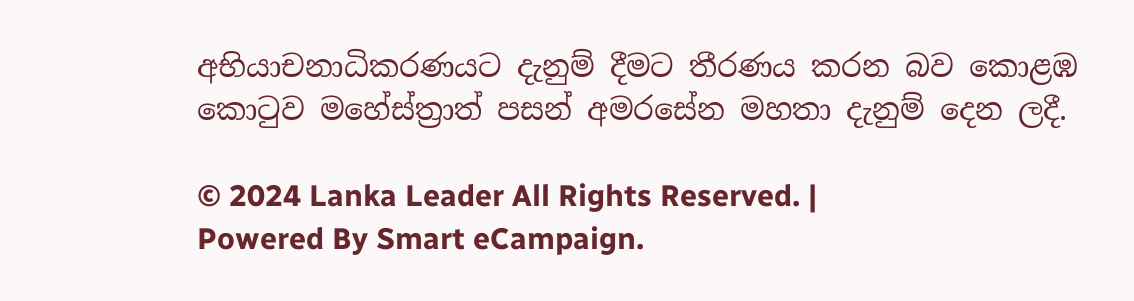අභියාචනාධිකරණයට දැනුම් දීමට තීරණය කරන බව කොළඹ කොටුව මහේස්ත්‍රාත් පසන් අමරසේන මහතා දැනුම් දෙන ලදී.

© 2024 Lanka Leader All Rights Reserved. |
Powered By Smart eCampaign.